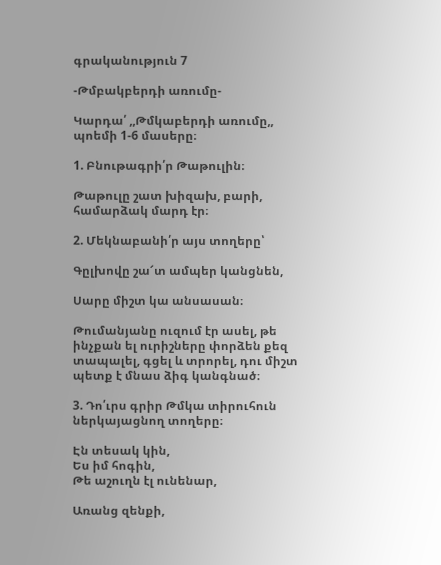գրականություն 7

-Թմբակբերդի առումը-

Կարդա՛ ,,Թմկաբերդի առումը,, պոեմի 1-6 մասերը։

1. Բնութագրի՛ր Թաթուլին։

Թաթուլը շատ խիզախ, բարի, համարձակ մարդ էր։

2. Մեկնաբանի՛ր այս տողերը՝

Գըլխովը շա՜տ ամպեր կանցնեն,

Սարը միշտ կա անսասան։

Թումանյանը ուզում էր ասել, թե ինչքան ել ուրիշները փորձեն քեզ տապալել, գցել և տրորել, դու միշտ պետք է մնաս ձիգ կանգնած։

3. Դո՛ւրս գրիր Թմկա տիրուհուն ներկայացնող տողերը։

Էն տեսակ կին,
Ես իմ հոգին,
Թե աշուղն էլ ունենար,

Առանց զենքի,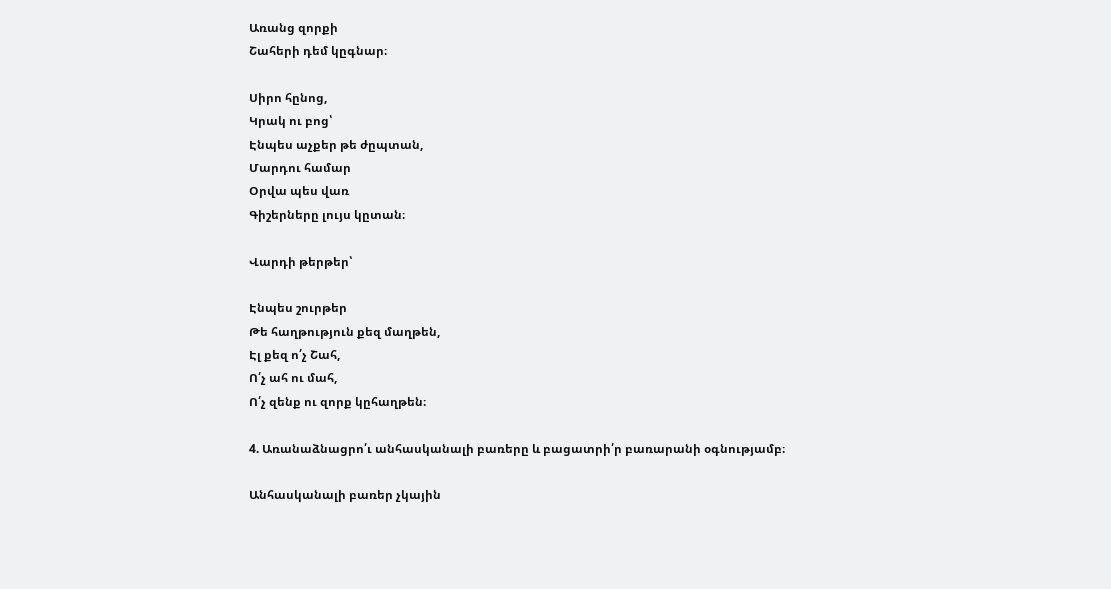Առանց զորքի
Շահերի դեմ կըգնար։

Սիրո հընոց,
Կրակ ու բոց՝
Էնպես աչքեր թե ժըպտան,
Մարդու համար
Օրվա պես վառ
Գիշերները լույս կըտան։

Վարդի թերթեր՝

Էնպես շուրթեր
Թե հաղթություն քեզ մաղթեն,
Էլ քեզ ո՛չ Շահ,
Ո՛չ ահ ու մահ,
Ո՛չ զենք ու զորք կըհաղթեն։

4. Առանաձնացրո՛ւ անհասկանալի բառերը և բացատրի՛ր բառարանի օգնությամբ։

Անհասկանալի բառեր չկային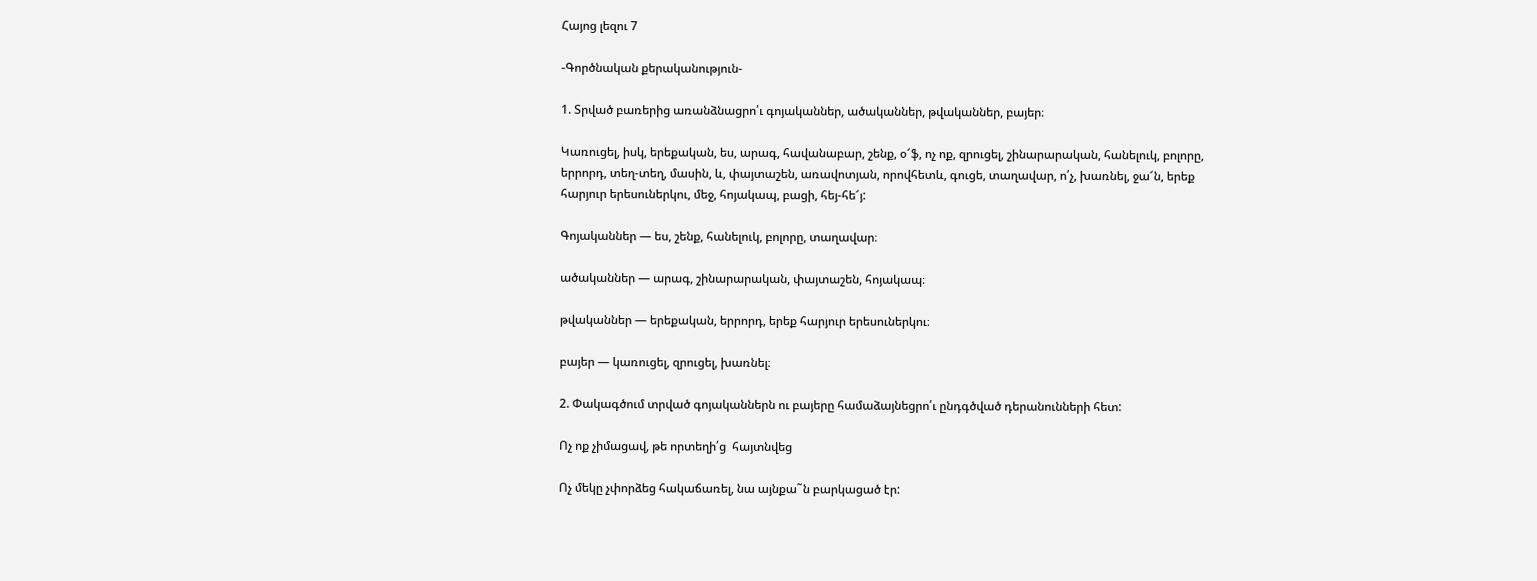Հայոց լեզու 7

-Գործնական քերականություն-

1. Տրված բառերից առանձնացրո՛ւ գոյականներ, ածականներ, թվականներ, բայեր։

Կառուցել, իսկ, երեքական, ես, արագ, հավանաբար, շենք, օ՜ֆ, ոչ ոք, զրուցել, շինարարական, հանելուկ, բոլորը, երրորդ, տեղ-տեղ, մասին, և, փայտաշեն, առավոտյան, որովհետև, գուցե, տաղավար, ո՛չ, խառնել, ջա՜ն, երեք հարյուր երեսուներկու, մեջ, հոյակապ, բացի, հեյ-հե՜յ:

Գոյականներ — ես, շենք, հանելուկ, բոլորը, տաղավար։

ածականներ — արագ, շինարարական, փայտաշեն, հոյակապ։

թվականներ — երեքական, երրորդ, երեք հարյուր երեսուներկու։

բայեր — կառուցել, զրուցել, խառնել։

2. Փակագծում տրված գոյականներն ու բայերը համաձայնեցրո՛ւ ընդգծված դերանունների հետ:

Ոչ ոք չիմացավ, թե որտեղի՛ց  հայտնվեց

Ոչ մեկը չփորձեց հակաճառել, նա այնքա˜ն բարկացած էր: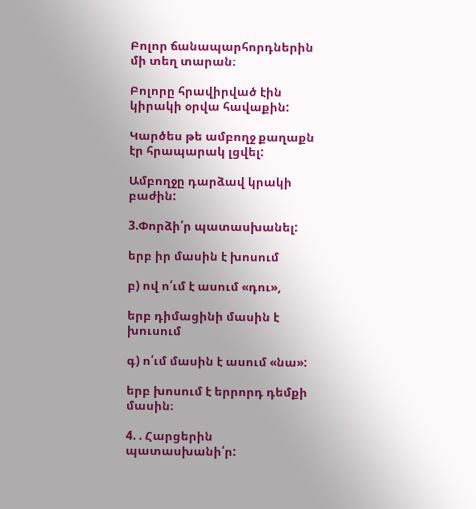Բոլոր ճանապարհորդներին մի տեղ տարան։

Բոլորը հրավիրված էին կիրակի օրվա հավաքին:

Կարծես թե ամբողջ քաղաքն էր հրապարակ լցվել:

Ամբողջը դարձավ կրակի բաժին:

3.Փորձի՛ր պատասխանել:

երբ իր մասին է խոսում

բ) ով ո՛ւմ է ասում «դու»,

երբ դիմացինի մասին է խուսում

գ) ո՛ւմ մասին է ասում «նա»:

երբ խոսում է երրորդ դեմքի մասին։

4. . Հարցերին պատասխանի՛ր: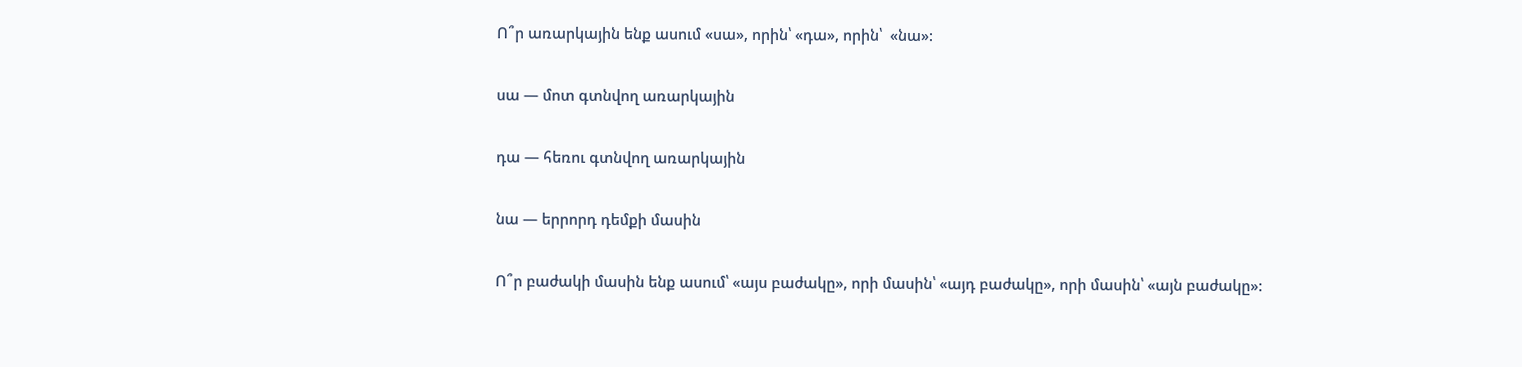Ո՞ր առարկային ենք ասում «սա», որին՝ «դա», որին՝  «նա»:

սա — մոտ գտնվող առարկային

դա — հեռու գտնվող առարկային

նա — երրորդ դեմքի մասին

Ո՞ր բաժակի մասին ենք ասում՝ «այս բաժակը», որի մասին՝ «այդ բաժակը», որի մասին՝ «այն բաժակը»: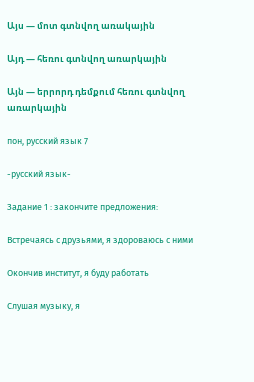Այս — մոտ գտնվող առակային

Այդ — հեռու գտնվող առարկային

Այն — երրորդ դեմքում հեռու գտնվող առարկային

пон, русский язык 7

-русский язык-

Задание 1 : закончите предложения:

Встречаясь с друзьями, я здороваюсь с ними

Окончив институт, я буду работать

Слушая музыку, я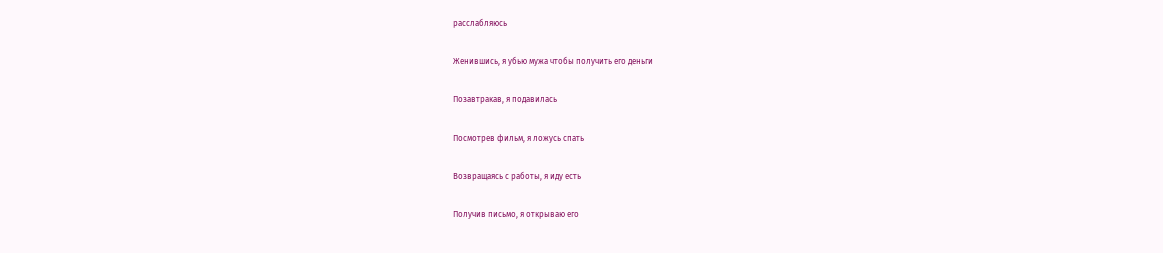расслабляюсь

Женившись, я убью мужа чтобы получить его деньги

Позавтракав, я подавилась

Посмотрев фильм, я ложусь спать

Возвращаясь с работы, я иду есть

Получив письмо, я открываю его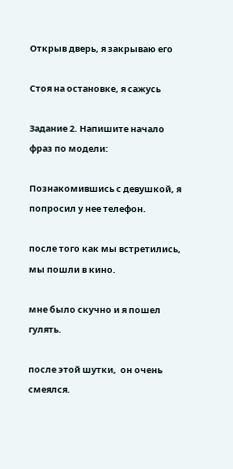Открыв дверь, я закрываю его

Стоя на остановке, я сажусь

Задание 2. Напишите начало фраз по модели:

Познакомившись с девушкой, я попросил у нее телефон.

после того как мы встретились, мы пошли в кино.

мне было скучно и я пошел гулять.

после этой шутки,  он очень смеялся.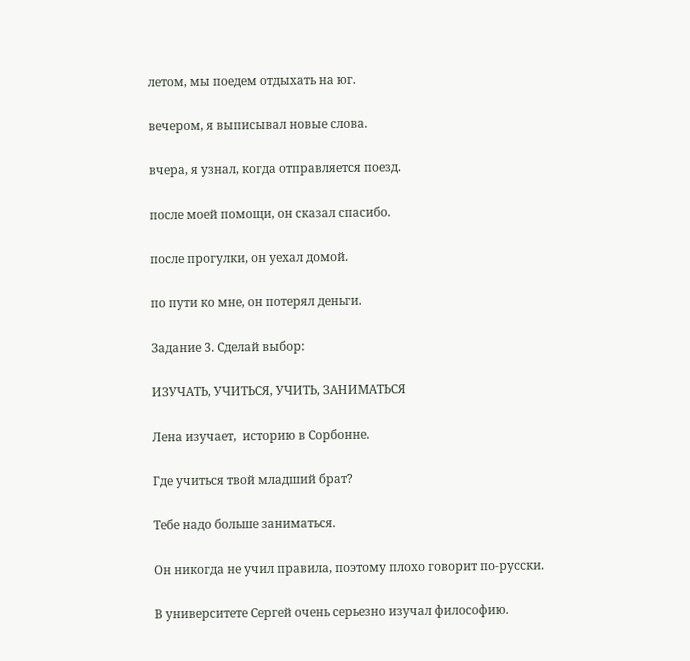летом, мы поедем отдыхать на юг.

вечером, я выписывал новые слова.

вчера, я узнал, когда отправляется поезд.

после моей помощи, он сказал спасибо.

после прогулки, он уехал домой.

по пути ко мне, он потерял деньги.

Задание 3. Сделай выбор:

ИЗУЧАТЬ, УЧИТЬСЯ, УЧИТЬ, ЗАНИМАТЬСЯ

Лена изучает,  историю в Сорбонне.

Где учиться твой младший брат?

Тебе надо больше заниматься.

Он никогда не учил правила, поэтому плохо говорит по-русски.

В университете Сергей очень серьезно изучал философию.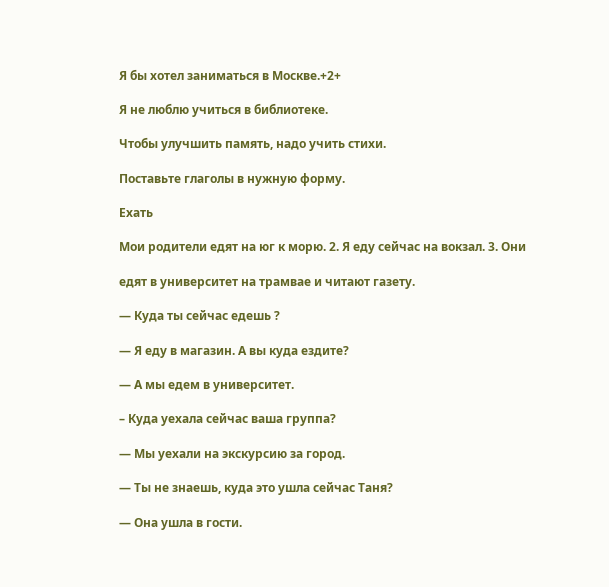Я бы хотел заниматься в Москве.+2+

Я не люблю учиться в библиотеке.

Чтобы улучшить память, надо учить стихи.

Поставьте глаголы в нужную форму.

Ехать

Мои родители едят на юг к морю. 2. Я еду сейчас на вокзал. 3. Они

едят в университет на трамвае и читают газету.

— Куда ты сейчас едешь ?

— Я еду в магазин. А вы куда ездите?

— А мы едем в университет.

– Куда уехала сейчас ваша группа?

— Мы уехали на экскурсию за город.

— Ты не знаешь, куда это ушла сейчас Таня?

— Она ушла в гости.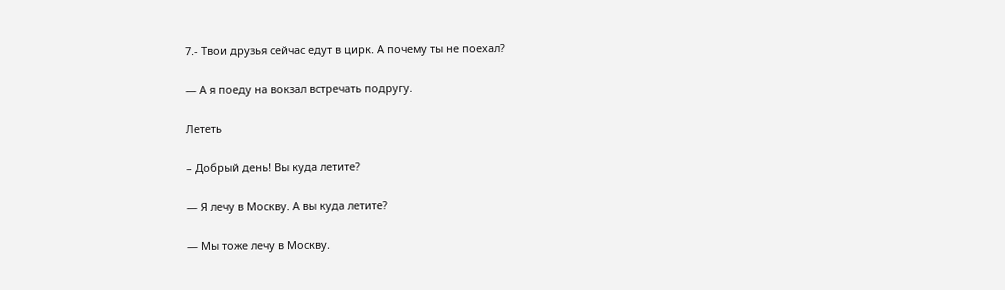7.- Твои друзья сейчас едут в цирк. А почему ты не поехал?

— А я поеду на вокзал встречать подругу.

Лететь

– Добрый день! Вы куда летите?

— Я лечу в Москву. А вы куда летите?

— Мы тоже лечу в Москву.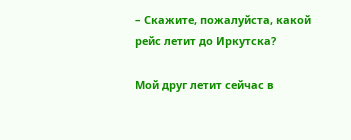– Скажите, пожалуйста, какой рейс летит до Иркутска?

Мой друг летит сейчас в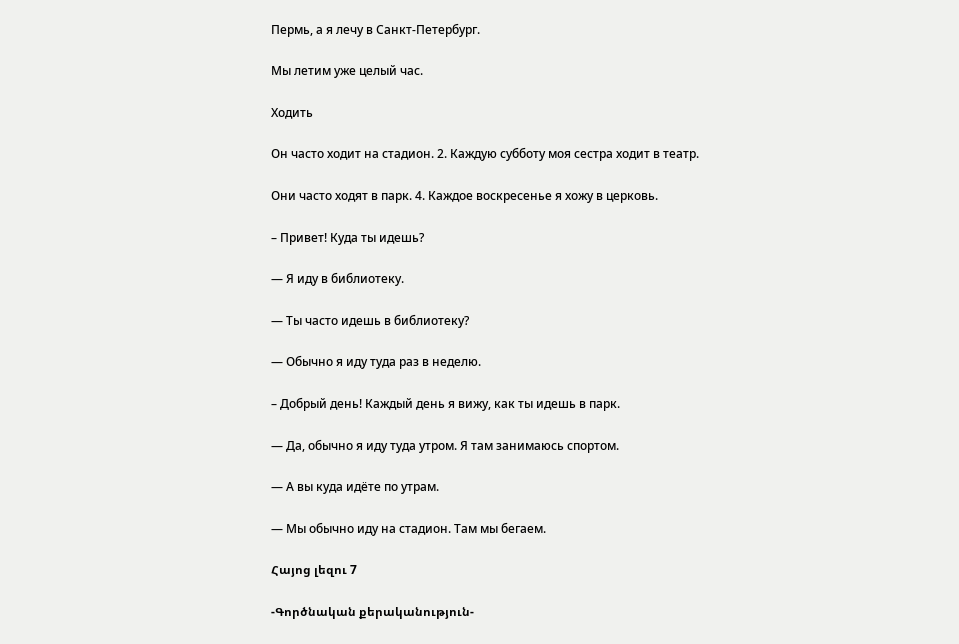Пермь, а я лечу в Санкт-Петербург.

Мы летим уже целый час.

Ходить

Он часто ходит на стадион. 2. Каждую субботу моя сестра ходит в театр.

Они часто ходят в парк. 4. Каждое воскресенье я хожу в церковь.

– Привет! Куда ты идешь?

— Я иду в библиотеку.

— Ты часто идешь в библиотеку?

— Обычно я иду туда раз в неделю.

– Добрый день! Каждый день я вижу, как ты идешь в парк.

— Да, обычно я иду туда утром. Я там занимаюсь спортом.

— А вы куда идёте по утрам.

— Мы обычно иду на стадион. Там мы бегаем.

Հայոց լեզու 7

-Գործնական քերականություն-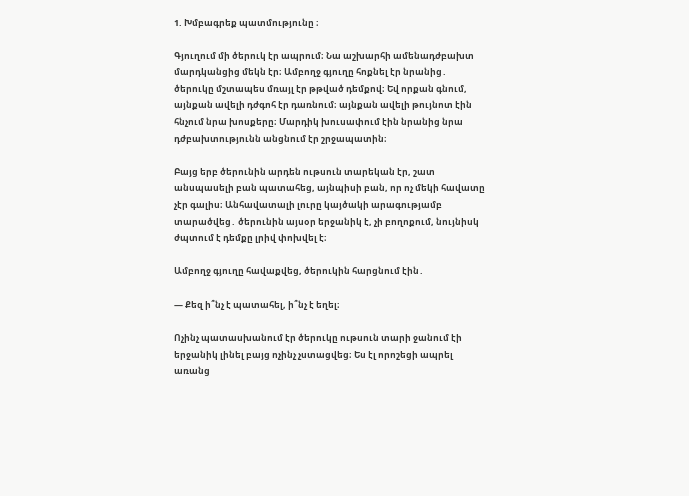1. Խմբագրեք պատմությունը ։

Գյուղում մի ծերուկ էր ապրում։ Նա աշխարհի ամենադժբախտ մարդկանցից մեկն էր։ Ամբողջ գյուղը հոքնել էր նրանից․ ծերուկը մշտապես մռայլ էր թթված դեմքով։ Եվ որքան գնում, այնքան ավելի դժգոհ էր դառնում։ այնքան ավելի թույնոտ էին հնչում նրա խոսքերը։ Մարդիկ խուսափում էին նրանից նրա դժբախտությունն անցնում էր շրջապատին։

Բայց երբ ծերունին արդեն ութսուն տարեկան էր, շատ անսպասելի բան պատահեց, այնպիսի բան, որ ոչ մեկի հավատը չէր գալիս։ Անհավատալի լուրը կայծակի արագությամբ տարածվեց․ ծերունին այսօր երջանիկ է, չի բողոքում, նույնիսկ ժպտում է դեմքը լրիվ փոխվել է։

Ամբողջ գյուղը հավաքվեց, ծերուկին հարցնում էին․

— Քեզ ի՞նչ է պատահել, ի՞նչ է եղել։

Ոչինչ պատասխանում էր ծերուկը ութսուն տարի ջանում էի երջանիկ լինել բայց ոչինչ չստացվեց։ Ես էլ որոշեցի ապրել առանց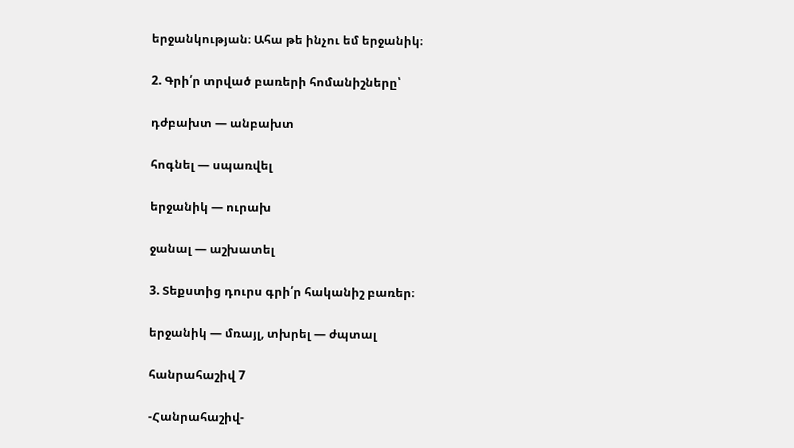երջանկության։ Ահա թե ինչու եմ երջանիկ։

2. Գրի՛ր տրված բառերի հոմանիշները՝

դժբախտ — անբախտ

հոգնել — սպառվել

երջանիկ — ուրախ

ջանալ — աշխատել

3. Տեքստից դուրս գրի՛ր հականիշ բառեր։

երջանիկ — մռայլ, տխրել — ժպտալ

հանրահաշիվ 7

-Հանրահաշիվ-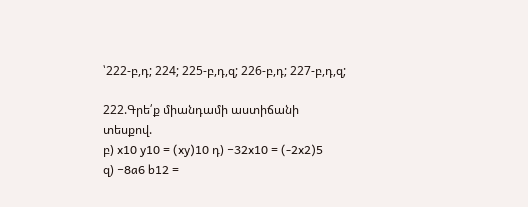՝222-բ,դ; 224; 225-բ,դ,զ; 226-բ,դ; 227-բ,դ,զ;

222.Գրե՛ք միանդամի աստիճանի տեսքով.
բ) x10 y10 = (xy)10 դ) −32x10 = (-2x2)5
զ) −8a6 b12 =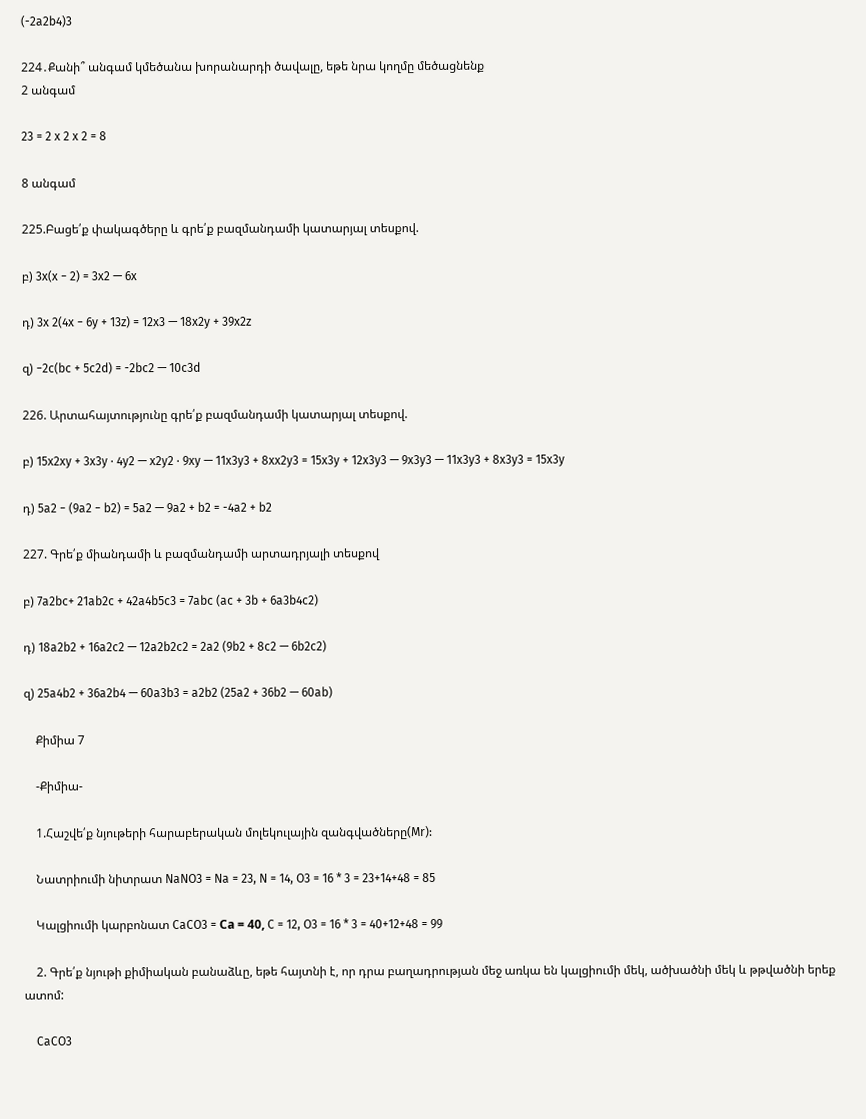(-2a2b4)3

224․Քանի՞ անգամ կմեծանա խորանարդի ծավալը, եթե նրա կողմը մեծացնենք
2 անգամ

23 = 2 x 2 x 2 = 8

8 անգամ

225.Բացե՛ք փակագծերը և գրե՛ք բազմանդամի կատարյալ տեսքով.

բ) 3x(x − 2) = 3x2 — 6x

դ) 3x 2(4x − 6y + 13z) = 12x3 — 18x2y + 39x2z

զ) −2c(bc + 5c2d) = -2bc2 — 10c3d

226. Արտահայտությունը գրե՛ք բազմանդամի կատարյալ տեսքով.

բ) 15x2xy + 3x3y ⋅ 4y2 — x2y2 ⋅ 9xy — 11x3y3 + 8xx2y3 = 15x3y + 12x3y3 — 9x3y3 — 11x3y3 + 8x3y3 = 15x3y

դ) 5a2 − (9a2 − b2) = 5a2 — 9a2 + b2 = -4a2 + b2

227. Գրե՛ք միանդամի և բազմանդամի արտադրյալի տեսքով

բ) 7a2bc+ 21ab2c + 42a4b5c3 = 7abc (ac + 3b + 6a3b4c2)

դ) 18a2b2 + 16a2c2 — 12a2b2c2 = 2a2 (9b2 + 8c2 — 6b2c2)

զ) 25a4b2 + 36a2b4 — 60a3b3 = a2b2 (25a2 + 36b2 — 60ab)

    Քիմիա 7

    -Քիմիա-

    1.Հաշվե՛ք նյութերի հարաբերական մոլեկուլային զանգվածները(Mr):

    Նատրիումի նիտրատ NaNO3 = Na = 23, N = 14, O3 = 16 * 3 = 23+14+48 = 85

    Կալցիումի կարբոնատ CaCO3 = Сa = 40, C = 12, O3 = 16 * 3 = 40+12+48 = 99

    2. Գրե՛ք նյութի քիմիական բանաձևը, եթե հայտնի է, որ դրա բաղադրության մեջ առկա են կալցիումի մեկ, ածխածնի մեկ և թթվածնի երեք ատոմ:

    CaCO3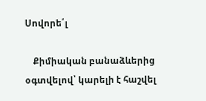Սովորե՛լ

    Քիմիական բանաձևերից օգտվելով՝ կարելի է հաշվել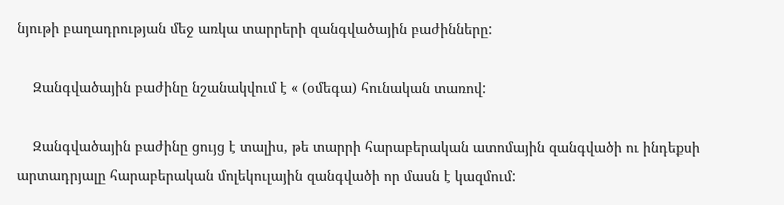նյութի բաղադրության մեջ առկա տարրերի զանգվածային բաժինները:

    Զանգվածային բաժինը նշանակվում է « (օմեգա) հունական տառով:

    Զանգվածային բաժինը ցույց է տալիս, թե տարրի հարաբերական ատոմային զանգվածի ու ինդեքսի արտադրյալը հարաբերական մոլեկուլային զանգվածի որ մասն է կազմում: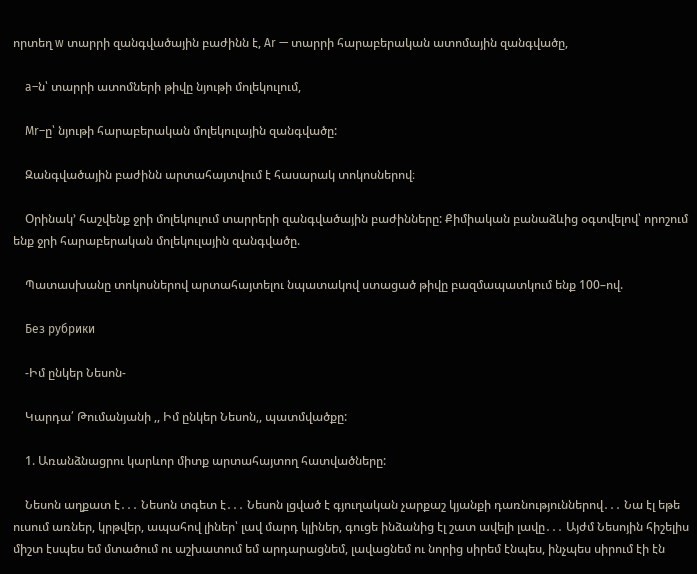որտեղ w տարրի զանգվածային բաժինն է, Ar — տարրի հարաբերական ատոմային զանգվածը,

    a–ն՝ տարրի ատոմների թիվը նյութի մոլեկուլում,

    Mr–ը՝ նյութի հարաբերական մոլեկուլային զանգվածը:

    Զանգվածային բաժինն արտահայտվում է հասարակ տոկոսներով։

    Օրինակ’ հաշվենք ջրի մոլեկուլում տարրերի զանգվածային բաժինները: Քիմիական բանաձևից օգտվելով՝ որոշում ենք ջրի հարաբերական մոլեկուլային զանգվածը.

    Պատասխանը տոկոսներով արտահայտելու նպատակով ստացած թիվը բազմապատկում ենք 100–ով.

    Без рубрики

    -Իմ ընկեր Նեսոն-

    Կարդա՛ Թումանյանի ,, Իմ ընկեր Նեսոն,, պատմվածքը:

    1. Առանձնացրու կարևոր միտք արտահայտող հատվածները:

    Նեսոն աղքատ է․․․ Նեսոն տգետ է․․․ Նեսոն լցված է գյուղական չարքաշ կյանքի դառնություններով․․․ Նա էլ եթե ուսում առներ, կրթվեր, ապահով լիներ՝ լավ մարդ կլիներ, գուցե ինձանից էլ շատ ավելի լավը․․․ Այժմ Նեսոյին հիշելիս միշտ էսպես եմ մտածում ու աշխատում եմ արդարացնեմ, լավացնեմ ու նորից սիրեմ էնպես, ինչպես սիրում էի էն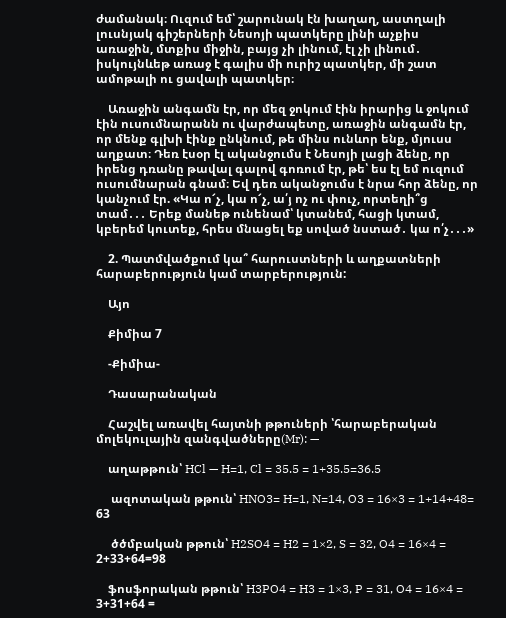ժամանակ։ Ուզում եմ՝ շարունակ էն խաղաղ, աստղալի լուսնյակ գիշերների Նեսոյի պատկերը լինի աչքիս առաջին, մտքիս միջին, բայց չի լինում, էլ չի լինում․ իսկույնևեթ առաջ է գալիս մի ուրիշ պատկեր, մի շատ ամոթալի ու ցավալի պատկեր։

    Առաջին անգամն էր, որ մեզ ջոկում էին իրարից և ջոկում էին ուսումնարանն ու վարժապետը, առաջին անգամն էր, որ մենք գլխի էինք ընկնում, թե մինս ունևոր ենք, մյուսս աղքատ։ Դեռ էսօր էլ ականջումս է Նեսոյի լացի ձենը, որ իրենց դռանը թավալ գալով գոռում էր, թե՝ ես էլ եմ ուզում ուսումնարան գնամ։ Եվ դեռ ականջումս է նրա հոր ձենը, որ կանչում էր. «Կա ո՜չ, կա ո՜չ, ա՛յ ոչ ու փուչ, որտեղի՞ց տամ․․․ Երեք մանեթ ունենամ՝ կտանեմ, հացի կտամ, կբերեմ կուտեք, հրես մնացել եք սոված նստած․ կա ո՛չ․․․»

    2. Պատմվածքում կա՞ հարուստների և աղքատների հարաբերություն կամ տարբերություն:

    Այո

    Քիմիա 7

    -Քիմիա-

    Դասարանական

    Հաշվել առավել հայտնի թթուների ՝հարաբերական մոլեկուլային զանգվածները(Mr): —

    աղաթթուն՝ HCl — H=1, Cl = 35.5 = 1+35.5=36.5

     ազոտական թթուն՝ HNO3= H=1, N=14, O3 = 16×3 = 1+14+48= 63

     ծծմբական թթուն՝ H2SO4 = H2 = 1×2, S = 32, O4 = 16×4 = 2+33+64=98

    ֆոսֆորական թթուն՝ H3PO4 = H3 = 1×3, P = 31, O4 = 16×4 = 3+31+64 =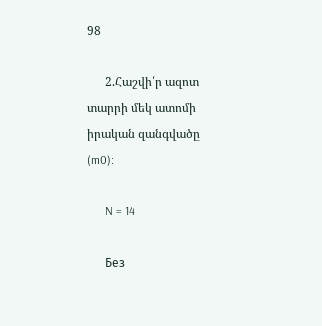98

      2.Հաշվի՛ր ազոտ տարրի մեկ ատոմի իրական զանգվածը (m0):

      N = 14

      Без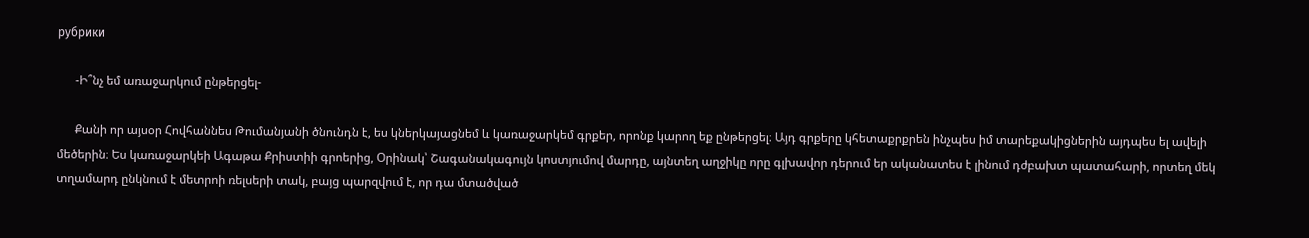рубрики

      -Ի՞նչ եմ առաջարկում ընթերցել-

      Քանի որ այսօր Հովհաննես Թումանյանի ծնունդն է, ես կներկայացնեմ և կառաջարկեմ գրքեր, որոնք կարող եք ընթերցել։ Այդ գրքերը կհետաքրքրեն ինչպես իմ տարեքակիցներին այդպես ել ավելի մեծերին։ Ես կառաջարկեի Ագաթա Քրիստիի գրոերից, Օրինակ՝ Շագանակագույն կոստյումով մարդը, այնտեղ աղջիկը որը գլխավոր դերում եր ականատես է լինում դժբախտ պատահարի, որտեղ մեկ տղամարդ ընկնում է մետրոի ռելսերի տակ, բայց պարզվում է, որ դա մտածված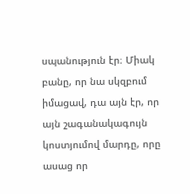սպանություն էր։ Միակ բանը, որ նա սկզբում իմացավ, դա այն էր, որ այն շագանակագույն կոստյումով մարդը, որը ասաց որ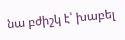նա բժիշկ է՝ խաբել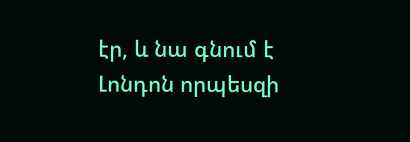էր, և նա գնում է Լոնդոն որպեսզի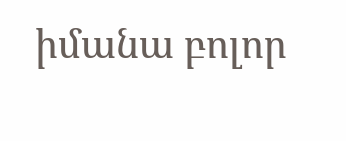իմանա բոլոր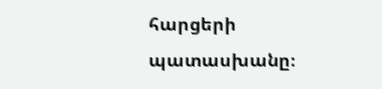հարցերի պատասխանը։